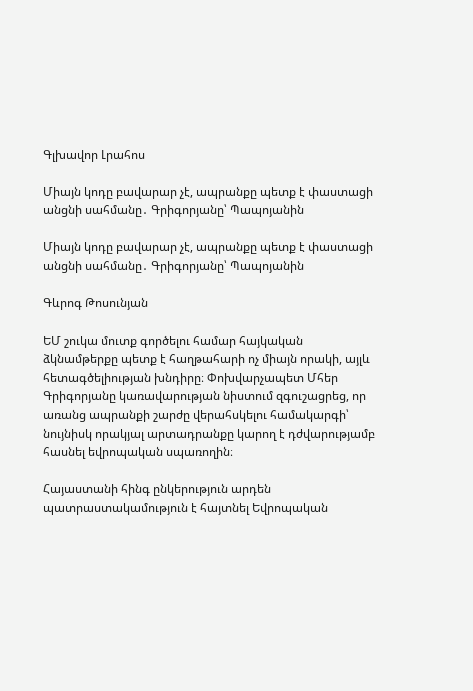Գլխավոր Լրահոս

Միայն կոդը բավարար չէ, ապրանքը պետք է փաստացի անցնի սահմանը․ Գրիգորյանը՝ Պապոյանին

Միայն կոդը բավարար չէ, ապրանքը պետք է փաստացի անցնի սահմանը․ Գրիգորյանը՝ Պապոյանին

Գևրոգ Թոսունյան

ԵՄ շուկա մուտք գործելու համար հայկական ձկնամթերքը պետք է հաղթահարի ոչ միայն որակի, այլև հետագծելիության խնդիրը։ Փոխվարչապետ Մհեր Գրիգորյանը կառավարության նիստում զգուշացրեց, որ առանց ապրանքի շարժը վերահսկելու համակարգի՝ նույնիսկ որակյալ արտադրանքը կարող է դժվարությամբ հասնել եվրոպական սպառողին։

Հայաստանի հինգ ընկերություն արդեն պատրաստակամություն է հայտնել Եվրոպական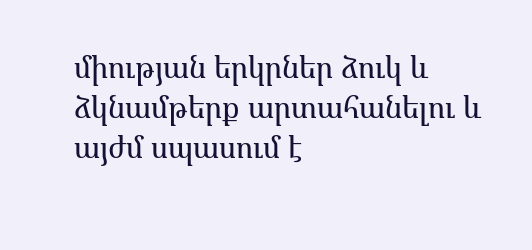միության երկրներ ձուկ և ձկնամթերք արտահանելու և այժմ սպասում է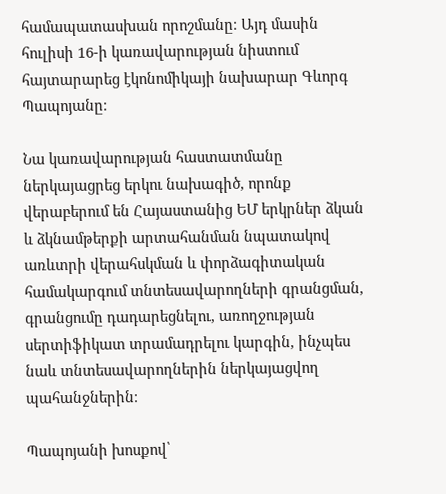համապատասխան որոշմանը։ Այդ մասին հուլիսի 16-ի կառավարության նիստում հայտարարեց էկոնոմիկայի նախարար Գևորգ Պապոյանը։

Նա կառավարության հաստատմանը ներկայացրեց երկու նախագիծ, որոնք վերաբերում են Հայաստանից ԵՄ երկրներ ձկան և ձկնամթերքի արտահանման նպատակով առևտրի վերահսկման և փորձագիտական համակարգում տնտեսավարողների գրանցման, գրանցումը դադարեցնելու, առողջության սերտիֆիկատ տրամադրելու կարգին, ինչպես նաև տնտեսավարողներին ներկայացվող պահանջներին։

Պապոյանի խոսքով՝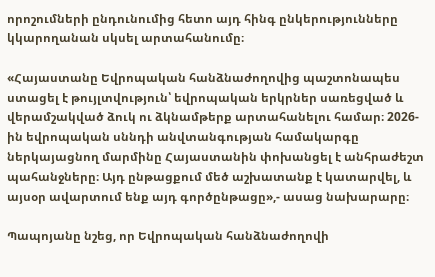որոշումների ընդունումից հետո այդ հինգ ընկերությունները կկարողանան սկսել արտահանումը։

«Հայաստանը Եվրոպական հանձնաժողովից պաշտոնապես ստացել է թույլտվություն՝ եվրոպական երկրներ սառեցված և վերամշակված ձուկ ու ձկնամթերք արտահանելու համար։ 2026-ին եվրոպական սննդի անվտանգության համակարգը ներկայացնող մարմինը Հայաստանին փոխանցել է անհրաժեշտ պահանջները։ Այդ ընթացքում մեծ աշխատանք է կատարվել, և այսօր ավարտում ենք այդ գործընթացը»,- ասաց նախարարը։

Պապոյանը նշեց, որ Եվրոպական հանձնաժողովի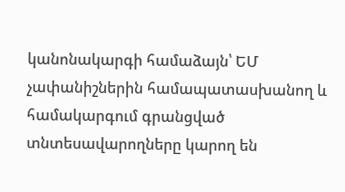կանոնակարգի համաձայն՝ ԵՄ չափանիշներին համապատասխանող և համակարգում գրանցված տնտեսավարողները կարող են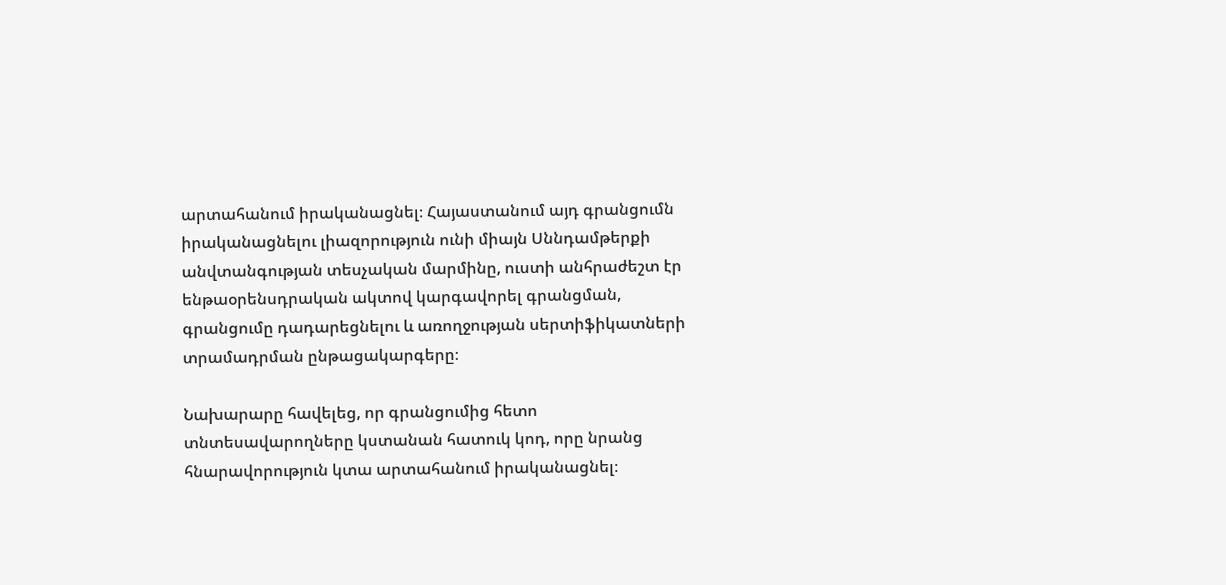արտահանում իրականացնել։ Հայաստանում այդ գրանցումն իրականացնելու լիազորություն ունի միայն Սննդամթերքի անվտանգության տեսչական մարմինը, ուստի անհրաժեշտ էր ենթաօրենսդրական ակտով կարգավորել գրանցման, գրանցումը դադարեցնելու և առողջության սերտիֆիկատների տրամադրման ընթացակարգերը։

Նախարարը հավելեց, որ գրանցումից հետո տնտեսավարողները կստանան հատուկ կոդ, որը նրանց հնարավորություն կտա արտահանում իրականացնել։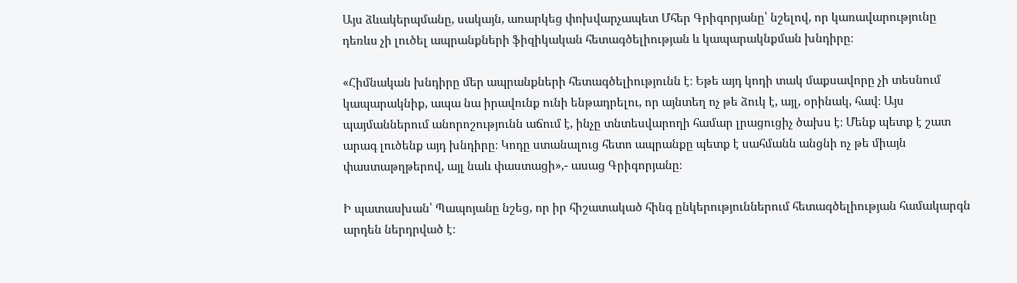Այս ձևակերպմանը, սակայն, առարկեց փոխվարչապետ Մհեր Գրիգորյանը՝ նշելով, որ կառավարությունը դեռևս չի լուծել ապրանքների ֆիզիկական հետագծելիության և կապարակնքման խնդիրը։

«Հիմնական խնդիրը մեր ապրանքների հետագծելիությունն է։ Եթե այդ կոդի տակ մաքսավորը չի տեսնում կապարակնիք, ապա նա իրավունք ունի ենթադրելու, որ այնտեղ ոչ թե ձուկ է, այլ, օրինակ, հավ։ Այս պայմաններում անորոշությունն աճում է, ինչը տնտեսվարողի համար լրացուցիչ ծախս է։ Մենք պետք է շատ արագ լուծենք այդ խնդիրը։ Կոդը ստանալուց հետո ապրանքը պետք է սահմանն անցնի ոչ թե միայն փաստաթղթերով, այլ նաև փաստացի»,- ասաց Գրիգորյանը։

Ի պատասխան՝ Պապոյանը նշեց, որ իր հիշատակած հինգ ընկերություններում հետագծելիության համակարգն արդեն ներդրված է։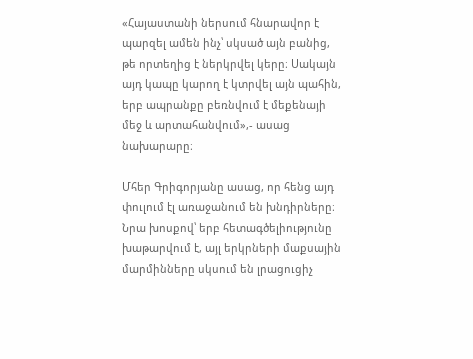«Հայաստանի ներսում հնարավոր է պարզել ամեն ինչ՝ սկսած այն բանից, թե որտեղից է ներկրվել կերը։ Սակայն այդ կապը կարող է կտրվել այն պահին, երբ ապրանքը բեռնվում է մեքենայի մեջ և արտահանվում»,- ասաց նախարարը։

Մհեր Գրիգորյանը ասաց, որ հենց այդ փուլում էլ առաջանում են խնդիրները։ Նրա խոսքով՝ երբ հետագծելիությունը խաթարվում է, այլ երկրների մաքսային մարմինները սկսում են լրացուցիչ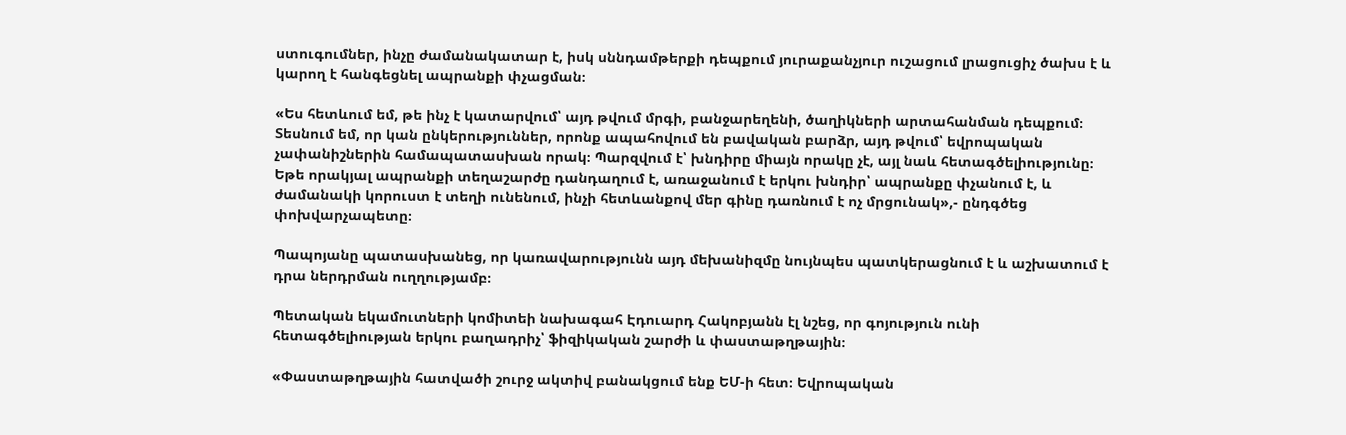ստուգումներ, ինչը ժամանակատար է, իսկ սննդամթերքի դեպքում յուրաքանչյուր ուշացում լրացուցիչ ծախս է և կարող է հանգեցնել ապրանքի փչացման։

«Ես հետևում եմ, թե ինչ է կատարվում՝ այդ թվում մրգի, բանջարեղենի, ծաղիկների արտահանման դեպքում։ Տեսնում եմ, որ կան ընկերություններ, որոնք ապահովում են բավական բարձր, այդ թվում՝ եվրոպական չափանիշներին համապատասխան որակ։ Պարզվում է՝ խնդիրը միայն որակը չէ, այլ նաև հետագծելիությունը։ Եթե որակյալ ապրանքի տեղաշարժը դանդաղում է, առաջանում է երկու խնդիր՝ ապրանքը փչանում է, և ժամանակի կորուստ է տեղի ունենում, ինչի հետևանքով մեր գինը դառնում է ոչ մրցունակ»,- ընդգծեց փոխվարչապետը։

Պապոյանը պատասխանեց, որ կառավարությունն այդ մեխանիզմը նույնպես պատկերացնում է և աշխատում է դրա ներդրման ուղղությամբ։

Պետական եկամուտների կոմիտեի նախագահ Էդուարդ Հակոբյանն էլ նշեց, որ գոյություն ունի հետագծելիության երկու բաղադրիչ՝ ֆիզիկական շարժի և փաստաթղթային։

«Փաստաթղթային հատվածի շուրջ ակտիվ բանակցում ենք ԵՄ-ի հետ։ Եվրոպական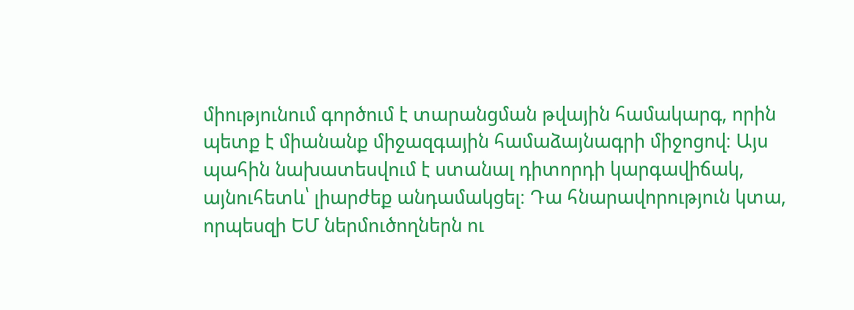միությունում գործում է տարանցման թվային համակարգ, որին պետք է միանանք միջազգային համաձայնագրի միջոցով։ Այս պահին նախատեսվում է ստանալ դիտորդի կարգավիճակ, այնուհետև՝ լիարժեք անդամակցել։ Դա հնարավորություն կտա, որպեսզի ԵՄ ներմուծողներն ու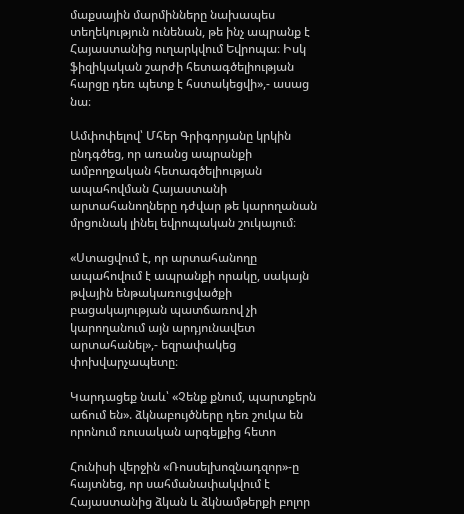մաքսային մարմինները նախապես տեղեկություն ունենան, թե ինչ ապրանք է Հայաստանից ուղարկվում Եվրոպա։ Իսկ ֆիզիկական շարժի հետագծելիության հարցը դեռ պետք է հստակեցվի»,- ասաց նա։

Ամփոփելով՝ Մհեր Գրիգորյանը կրկին ընդգծեց, որ առանց ապրանքի ամբողջական հետագծելիության ապահովման Հայաստանի արտահանողները դժվար թե կարողանան մրցունակ լինել եվրոպական շուկայում։

«Ստացվում է, որ արտահանողը ապահովում է ապրանքի որակը, սակայն թվային ենթակառուցվածքի բացակայության պատճառով չի կարողանում այն արդյունավետ արտահանել»,- եզրափակեց փոխվարչապետը։

Կարդացեք նաև՝ «Չենք քնում, պարտքերն աճում են». ձկնաբույծները դեռ շուկա են որոնում ռուսական արգելքից հետո

Հունիսի վերջին «Ռոսսելխոզնադզոր»-ը հայտնեց, որ սահմանափակվում է Հայաստանից ձկան և ձկնամթերքի բոլոր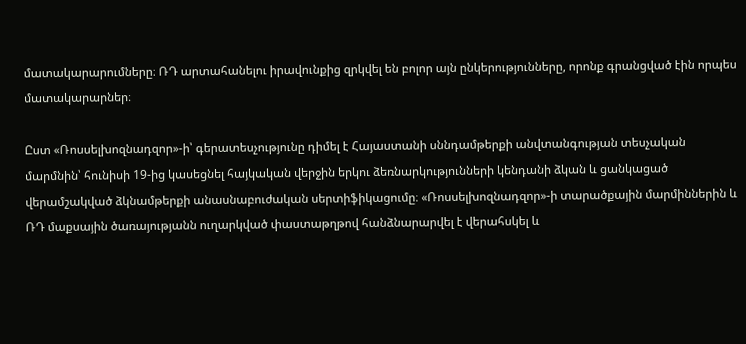մատակարարումները։ ՌԴ արտահանելու իրավունքից զրկվել են բոլոր այն ընկերությունները, որոնք գրանցված էին որպես մատակարարներ։

Ըստ «Ռոսսելխոզնադզոր»-ի՝ գերատեսչությունը դիմել է Հայաստանի սննդամթերքի անվտանգության տեսչական մարմնին՝ հունիսի 19-ից կասեցնել հայկական վերջին երկու ձեռնարկությունների կենդանի ձկան և ցանկացած վերամշակված ձկնամթերքի անասնաբուժական սերտիֆիկացումը։ «Ռոսսելխոզնադզոր»-ի տարածքային մարմիններին և ՌԴ մաքսային ծառայությանն ուղարկված փաստաթղթով հանձնարարվել է վերահսկել և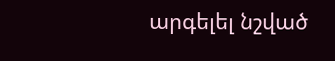արգելել նշված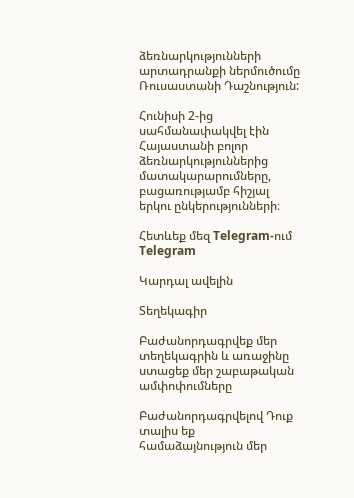ձեռնարկությունների արտադրանքի ներմուծումը Ռուսաստանի Դաշնություն:

Հունիսի 2-ից սահմանափակվել էին Հայաստանի բոլոր ձեռնարկություններից մատակարարումները, բացառությամբ հիշյալ երկու ընկերությունների։

Հետևեք մեզ Telegram-ում Telegram

Կարդալ ավելին

Տեղեկագիր

Բաժանորդագրվեք մեր տեղեկագրին և առաջինը ստացեք մեր շաբաթական ամփոփումները

Բաժանորդագրվելով Դուք տալիս եք համաձայնություն մեր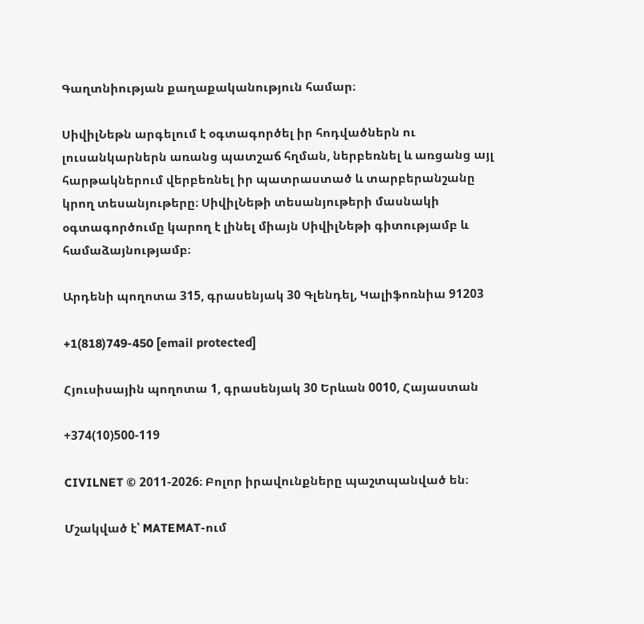Գաղտնիության քաղաքականություն համար։

ՍիվիլՆեթն արգելում է օգտագործել իր հոդվածներն ու լուսանկարներն առանց պատշաճ հղման, ներբեռնել և առցանց այլ հարթակներում վերբեռնել իր պատրաստած և տարբերանշանը կրող տեսանյութերը։ ՍիվիլՆեթի տեսանյութերի մասնակի օգտագործումը կարող է լինել միայն ՍիվիլՆեթի գիտությամբ և համաձայնությամբ։

Արդենի պողոտա 315, գրասենյակ 30 Գլենդել, Կալիֆոռնիա 91203

+1(818)749-450 [email protected]

Հյուսիսային պողոտա 1, գրասենյակ 30 Երևան 0010, Հայաստան

+374(10)500-119

CIVILNET © 2011-2026։ Բոլոր իրավունքները պաշտպանված են։

Մշակված է՝ MATEMAT-ում